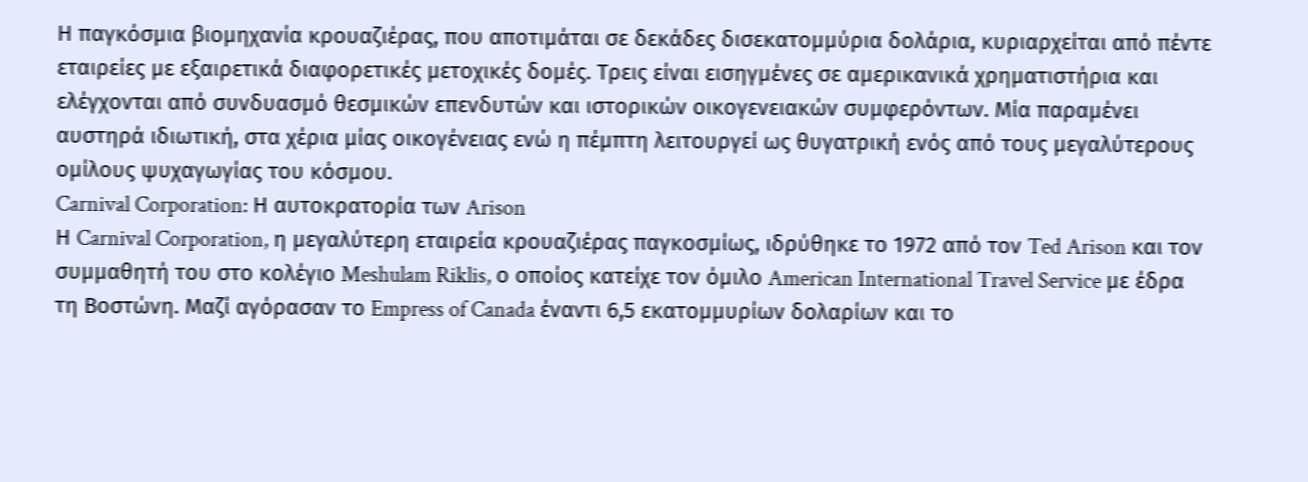Η παγκόσμια βιομηχανία κρουαζιέρας, που αποτιμάται σε δεκάδες δισεκατομμύρια δολάρια, κυριαρχείται από πέντε εταιρείες με εξαιρετικά διαφορετικές μετοχικές δομές. Τρεις είναι εισηγμένες σε αμερικανικά χρηματιστήρια και ελέγχονται από συνδυασμό θεσμικών επενδυτών και ιστορικών οικογενειακών συμφερόντων. Μία παραμένει αυστηρά ιδιωτική, στα χέρια μίας οικογένειας ενώ η πέμπτη λειτουργεί ως θυγατρική ενός από τους μεγαλύτερους ομίλους ψυχαγωγίας του κόσμου.
Carnival Corporation: Η αυτοκρατορία των Arison
Η Carnival Corporation, η μεγαλύτερη εταιρεία κρουαζιέρας παγκοσμίως, ιδρύθηκε το 1972 από τον Ted Arison και τον συμμαθητή του στο κολέγιο Meshulam Riklis, ο οποίος κατείχε τον όμιλο American International Travel Service με έδρα τη Βοστώνη. Μαζί αγόρασαν το Empress of Canada έναντι 6,5 εκατομμυρίων δολαρίων και το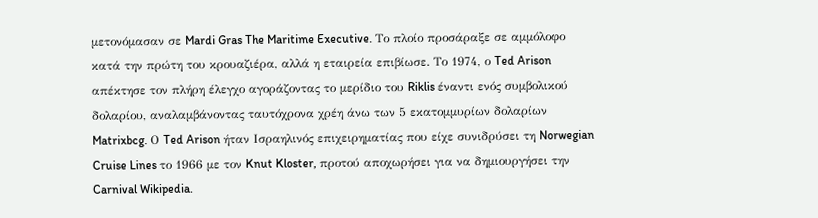μετονόμασαν σε Mardi Gras The Maritime Executive. Το πλοίο προσάραξε σε αμμόλοφο κατά την πρώτη του κρουαζιέρα, αλλά η εταιρεία επιβίωσε. Το 1974, ο Ted Arison απέκτησε τον πλήρη έλεγχο αγοράζοντας το μερίδιο του Riklis έναντι ενός συμβολικού δολαρίου, αναλαμβάνοντας ταυτόχρονα χρέη άνω των 5 εκατομμυρίων δολαρίων Matrixbcg. Ο Ted Arison ήταν Ισραηλινός επιχειρηματίας που είχε συνιδρύσει τη Norwegian Cruise Lines το 1966 με τον Knut Kloster, προτού αποχωρήσει για να δημιουργήσει την Carnival Wikipedia.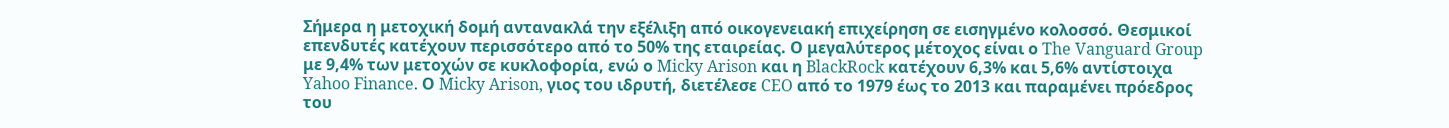Σήμερα η μετοχική δομή αντανακλά την εξέλιξη από οικογενειακή επιχείρηση σε εισηγμένο κολοσσό. Θεσμικοί επενδυτές κατέχουν περισσότερο από το 50% της εταιρείας. Ο μεγαλύτερος μέτοχος είναι ο The Vanguard Group με 9,4% των μετοχών σε κυκλοφορία, ενώ ο Micky Arison και η BlackRock κατέχουν 6,3% και 5,6% αντίστοιχα Yahoo Finance. Ο Micky Arison, γιος του ιδρυτή, διετέλεσε CEO από το 1979 έως το 2013 και παραμένει πρόεδρος του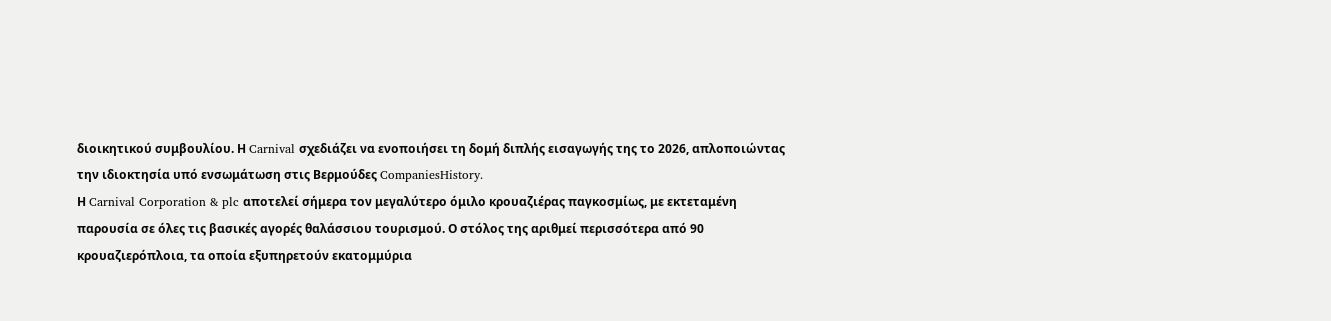διοικητικού συμβουλίου. Η Carnival σχεδιάζει να ενοποιήσει τη δομή διπλής εισαγωγής της το 2026, απλοποιώντας την ιδιοκτησία υπό ενσωμάτωση στις Βερμούδες CompaniesHistory.
Η Carnival Corporation & plc αποτελεί σήμερα τον μεγαλύτερο όμιλο κρουαζιέρας παγκοσμίως, με εκτεταμένη παρουσία σε όλες τις βασικές αγορές θαλάσσιου τουρισμού. Ο στόλος της αριθμεί περισσότερα από 90 κρουαζιερόπλοια, τα οποία εξυπηρετούν εκατομμύρια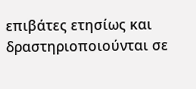επιβάτες ετησίως και δραστηριοποιούνται σε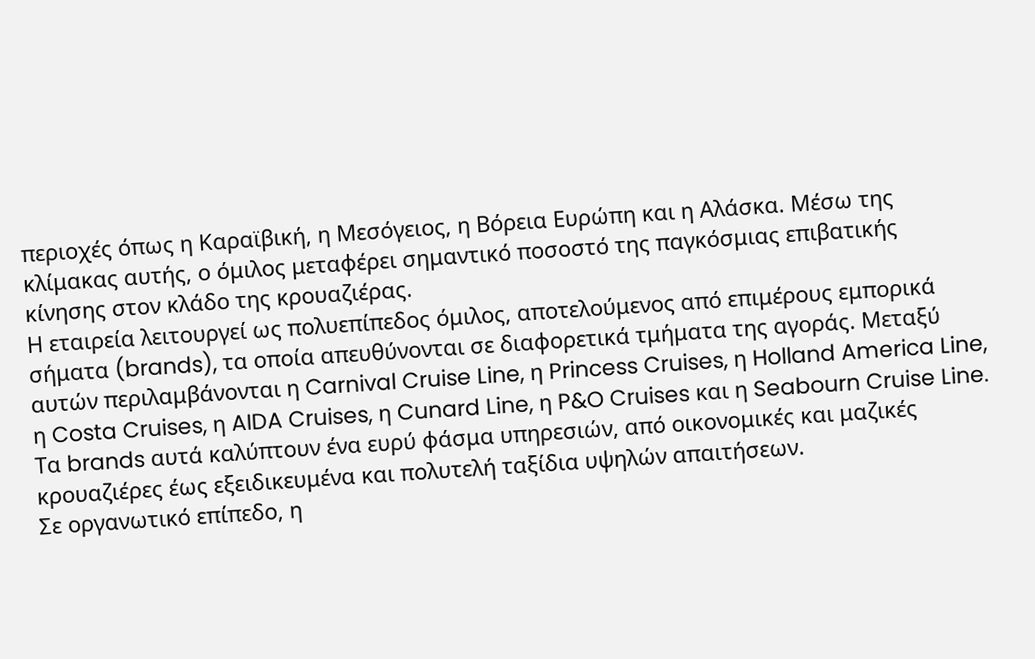περιοχές όπως η Καραϊβική, η Μεσόγειος, η Βόρεια Ευρώπη και η Αλάσκα. Μέσω της κλίμακας αυτής, ο όμιλος μεταφέρει σημαντικό ποσοστό της παγκόσμιας επιβατικής κίνησης στον κλάδο της κρουαζιέρας.
Η εταιρεία λειτουργεί ως πολυεπίπεδος όμιλος, αποτελούμενος από επιμέρους εμπορικά σήματα (brands), τα οποία απευθύνονται σε διαφορετικά τμήματα της αγοράς. Μεταξύ αυτών περιλαμβάνονται η Carnival Cruise Line, η Princess Cruises, η Holland America Line, η Costa Cruises, η AIDA Cruises, η Cunard Line, η P&O Cruises και η Seabourn Cruise Line. Τα brands αυτά καλύπτουν ένα ευρύ φάσμα υπηρεσιών, από οικονομικές και μαζικές κρουαζιέρες έως εξειδικευμένα και πολυτελή ταξίδια υψηλών απαιτήσεων.
Σε οργανωτικό επίπεδο, η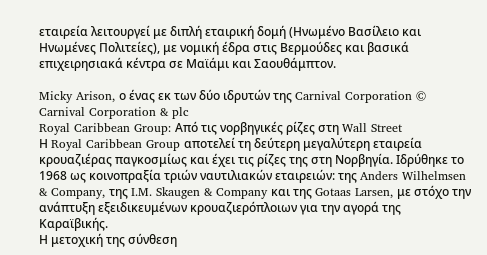εταιρεία λειτουργεί με διπλή εταιρική δομή (Ηνωμένο Βασίλειο και Ηνωμένες Πολιτείες), με νομική έδρα στις Βερμούδες και βασικά επιχειρησιακά κέντρα σε Μαϊάμι και Σαουθάμπτον.

Micky Arison, ο ένας εκ των δύο ιδρυτών της Carnival Corporation © Carnival Corporation & plc
Royal Caribbean Group: Από τις νορβηγικές ρίζες στη Wall Street
Η Royal Caribbean Group αποτελεί τη δεύτερη μεγαλύτερη εταιρεία κρουαζιέρας παγκοσμίως και έχει τις ρίζες της στη Νορβηγία. Ιδρύθηκε το 1968 ως κοινοπραξία τριών ναυτιλιακών εταιρειών: της Anders Wilhelmsen & Company, της I.M. Skaugen & Company και της Gotaas Larsen, με στόχο την ανάπτυξη εξειδικευμένων κρουαζιερόπλοιων για την αγορά της Καραϊβικής.
Η μετοχική της σύνθεση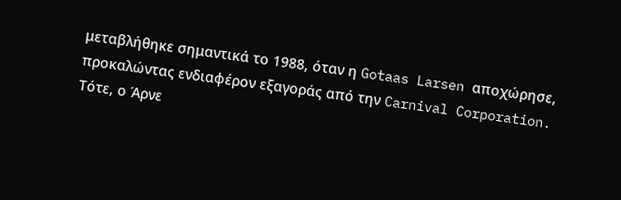μεταβλήθηκε σημαντικά το 1988, όταν η Gotaas Larsen αποχώρησε, προκαλώντας ενδιαφέρον εξαγοράς από την Carnival Corporation. Τότε, ο Άρνε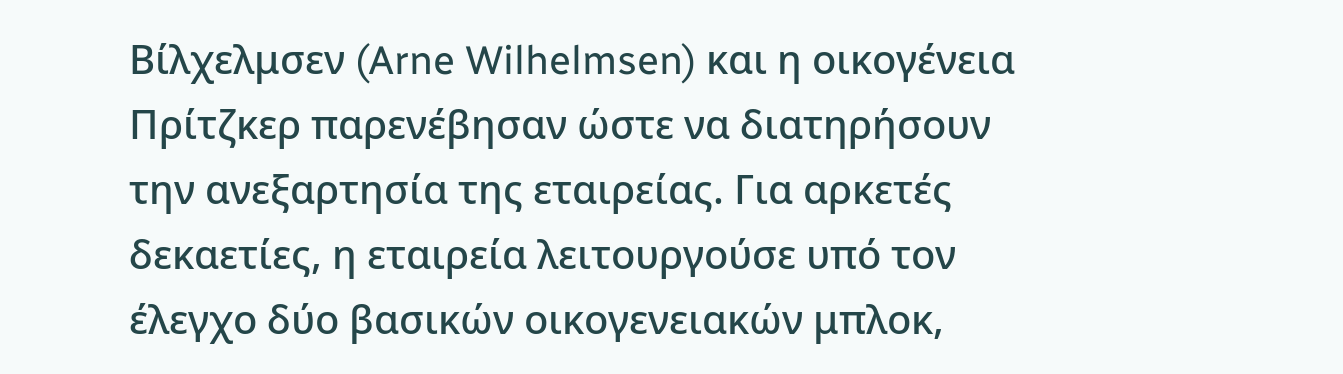Βίλχελμσεν (Arne Wilhelmsen) και η οικογένεια Πρίτζκερ παρενέβησαν ώστε να διατηρήσουν την ανεξαρτησία της εταιρείας. Για αρκετές δεκαετίες, η εταιρεία λειτουργούσε υπό τον έλεγχο δύο βασικών οικογενειακών μπλοκ,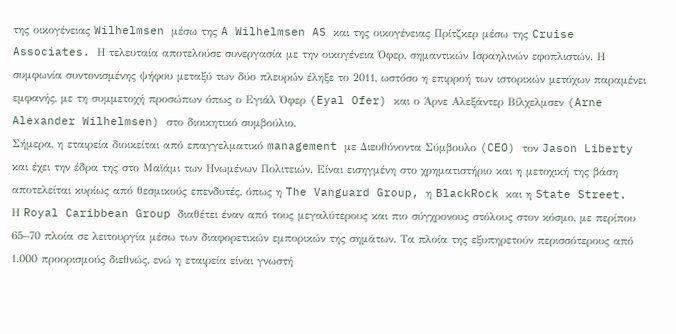της οικογένειας Wilhelmsen μέσω της A Wilhelmsen AS και της οικογένειας Πρίτζκερ μέσω της Cruise Associates. Η τελευταία αποτελούσε συνεργασία με την οικογένεια Όφερ, σημαντικών Ισραηλινών εφοπλιστών. Η συμφωνία συντονισμένης ψήφου μεταξύ των δύο πλευρών έληξε το 2011, ωστόσο η επιρροή των ιστορικών μετόχων παραμένει εμφανής, με τη συμμετοχή προσώπων όπως ο Εγιάλ Όφερ (Eyal Ofer) και ο Άρνε Αλεξάντερ Βίλχελμσεν (Arne Alexander Wilhelmsen) στο διοικητικό συμβούλιο.
Σήμερα, η εταιρεία διοικείται από επαγγελματικό management με Διευθύνοντα Σύμβουλο (CEO) τον Jason Liberty και έχει την έδρα της στο Μαϊάμι των Ηνωμένων Πολιτειών. Είναι εισηγμένη στο χρηματιστήριο και η μετοχική της βάση αποτελείται κυρίως από θεσμικούς επενδυτές, όπως η The Vanguard Group, η BlackRock και η State Street.
Η Royal Caribbean Group διαθέτει έναν από τους μεγαλύτερους και πιο σύγχρονους στόλους στον κόσμο, με περίπου 65–70 πλοία σε λειτουργία μέσω των διαφορετικών εμπορικών της σημάτων. Τα πλοία της εξυπηρετούν περισσότερους από 1.000 προορισμούς διεθνώς, ενώ η εταιρεία είναι γνωστή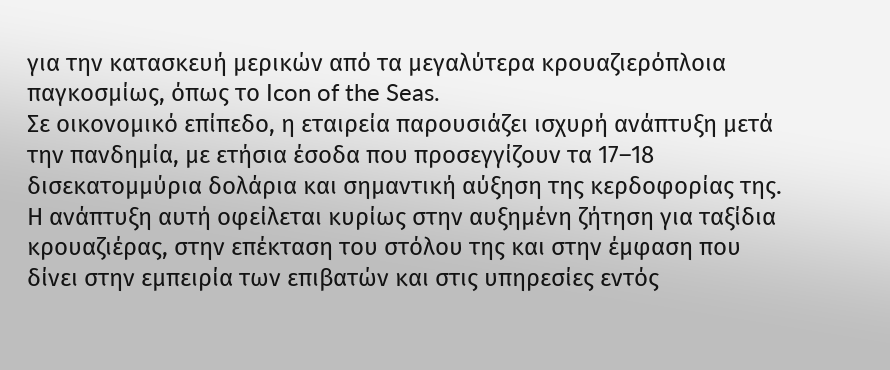για την κατασκευή μερικών από τα μεγαλύτερα κρουαζιερόπλοια παγκοσμίως, όπως το Icon of the Seas.
Σε οικονομικό επίπεδο, η εταιρεία παρουσιάζει ισχυρή ανάπτυξη μετά την πανδημία, με ετήσια έσοδα που προσεγγίζουν τα 17–18 δισεκατομμύρια δολάρια και σημαντική αύξηση της κερδοφορίας της. Η ανάπτυξη αυτή οφείλεται κυρίως στην αυξημένη ζήτηση για ταξίδια κρουαζιέρας, στην επέκταση του στόλου της και στην έμφαση που δίνει στην εμπειρία των επιβατών και στις υπηρεσίες εντός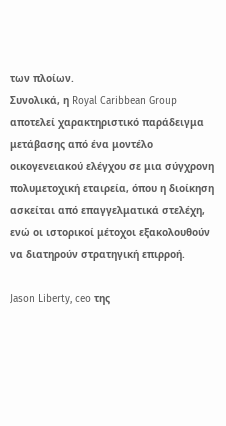των πλοίων.
Συνολικά, η Royal Caribbean Group αποτελεί χαρακτηριστικό παράδειγμα μετάβασης από ένα μοντέλο οικογενειακού ελέγχου σε μια σύγχρονη πολυμετοχική εταιρεία, όπου η διοίκηση ασκείται από επαγγελματικά στελέχη, ενώ οι ιστορικοί μέτοχοι εξακολουθούν να διατηρούν στρατηγική επιρροή.

Jason Liberty, ceo της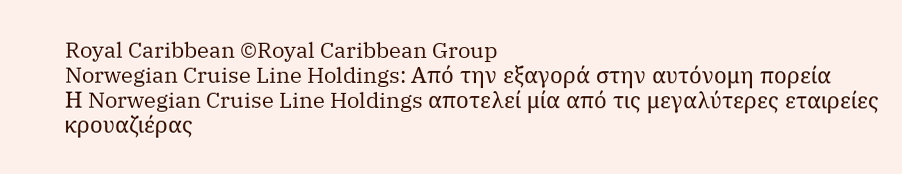Royal Caribbean ©Royal Caribbean Group
Norwegian Cruise Line Holdings: Από την εξαγορά στην αυτόνομη πορεία
Η Norwegian Cruise Line Holdings αποτελεί μία από τις μεγαλύτερες εταιρείες κρουαζιέρας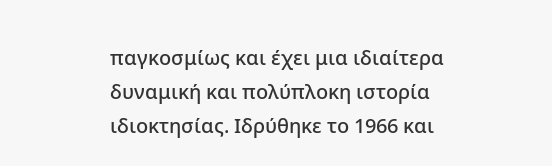παγκοσμίως και έχει μια ιδιαίτερα δυναμική και πολύπλοκη ιστορία ιδιοκτησίας. Ιδρύθηκε το 1966 και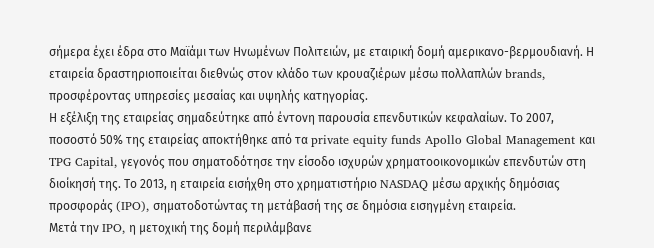σήμερα έχει έδρα στο Μαϊάμι των Ηνωμένων Πολιτειών, με εταιρική δομή αμερικανο-βερμουδιανή. Η εταιρεία δραστηριοποιείται διεθνώς στον κλάδο των κρουαζιέρων μέσω πολλαπλών brands, προσφέροντας υπηρεσίες μεσαίας και υψηλής κατηγορίας.
Η εξέλιξη της εταιρείας σημαδεύτηκε από έντονη παρουσία επενδυτικών κεφαλαίων. Το 2007, ποσοστό 50% της εταιρείας αποκτήθηκε από τα private equity funds Apollo Global Management και TPG Capital, γεγονός που σηματοδότησε την είσοδο ισχυρών χρηματοοικονομικών επενδυτών στη διοίκησή της. Το 2013, η εταιρεία εισήχθη στο χρηματιστήριο NASDAQ μέσω αρχικής δημόσιας προσφοράς (IPO), σηματοδοτώντας τη μετάβασή της σε δημόσια εισηγμένη εταιρεία.
Μετά την IPO, η μετοχική της δομή περιλάμβανε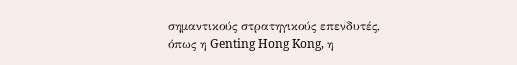σημαντικούς στρατηγικούς επενδυτές, όπως η Genting Hong Kong, η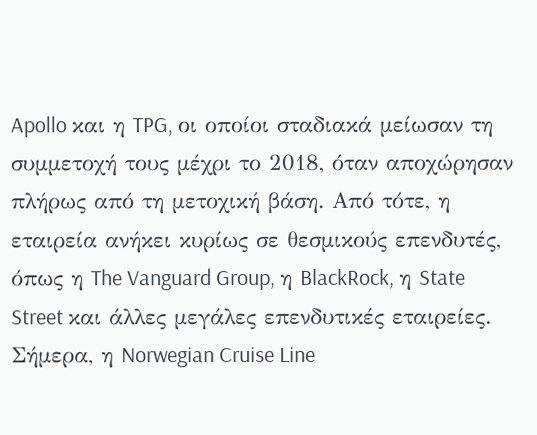Apollo και η TPG, οι οποίοι σταδιακά μείωσαν τη συμμετοχή τους μέχρι το 2018, όταν αποχώρησαν πλήρως από τη μετοχική βάση. Από τότε, η εταιρεία ανήκει κυρίως σε θεσμικούς επενδυτές, όπως η The Vanguard Group, η BlackRock, η State Street και άλλες μεγάλες επενδυτικές εταιρείες.
Σήμερα, η Norwegian Cruise Line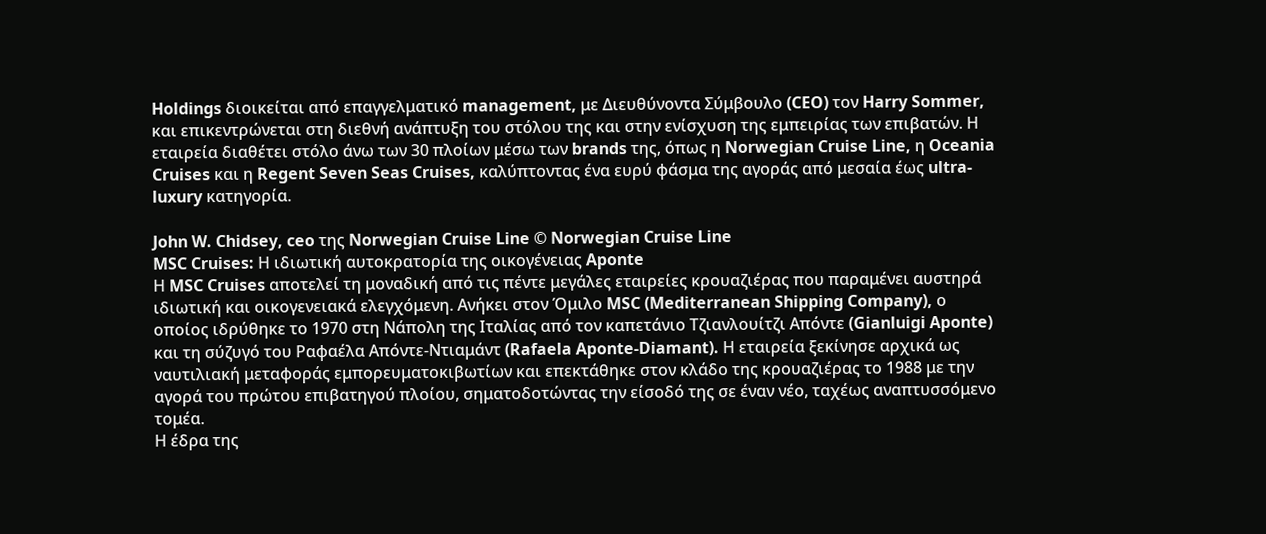Holdings διοικείται από επαγγελματικό management, με Διευθύνοντα Σύμβουλο (CEO) τον Harry Sommer, και επικεντρώνεται στη διεθνή ανάπτυξη του στόλου της και στην ενίσχυση της εμπειρίας των επιβατών. Η εταιρεία διαθέτει στόλο άνω των 30 πλοίων μέσω των brands της, όπως η Norwegian Cruise Line, η Oceania Cruises και η Regent Seven Seas Cruises, καλύπτοντας ένα ευρύ φάσμα της αγοράς από μεσαία έως ultra-luxury κατηγορία.

John W. Chidsey, ceo της Norwegian Cruise Line © Norwegian Cruise Line
MSC Cruises: Η ιδιωτική αυτοκρατορία της οικογένειας Aponte
Η MSC Cruises αποτελεί τη μοναδική από τις πέντε μεγάλες εταιρείες κρουαζιέρας που παραμένει αυστηρά ιδιωτική και οικογενειακά ελεγχόμενη. Ανήκει στον Όμιλο MSC (Mediterranean Shipping Company), ο οποίος ιδρύθηκε το 1970 στη Νάπολη της Ιταλίας από τον καπετάνιο Τζιανλουίτζι Απόντε (Gianluigi Aponte) και τη σύζυγό του Ραφαέλα Απόντε-Ντιαμάντ (Rafaela Aponte-Diamant). Η εταιρεία ξεκίνησε αρχικά ως ναυτιλιακή μεταφοράς εμπορευματοκιβωτίων και επεκτάθηκε στον κλάδο της κρουαζιέρας το 1988 με την αγορά του πρώτου επιβατηγού πλοίου, σηματοδοτώντας την είσοδό της σε έναν νέο, ταχέως αναπτυσσόμενο τομέα.
Η έδρα της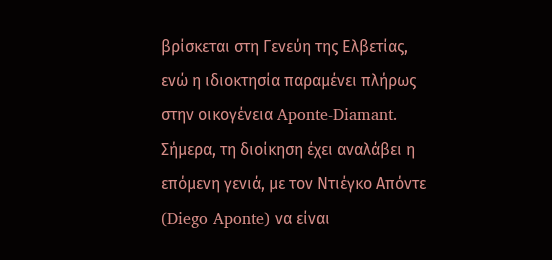βρίσκεται στη Γενεύη της Ελβετίας, ενώ η ιδιοκτησία παραμένει πλήρως στην οικογένεια Aponte-Diamant. Σήμερα, τη διοίκηση έχει αναλάβει η επόμενη γενιά, με τον Ντιέγκο Απόντε (Diego Aponte) να είναι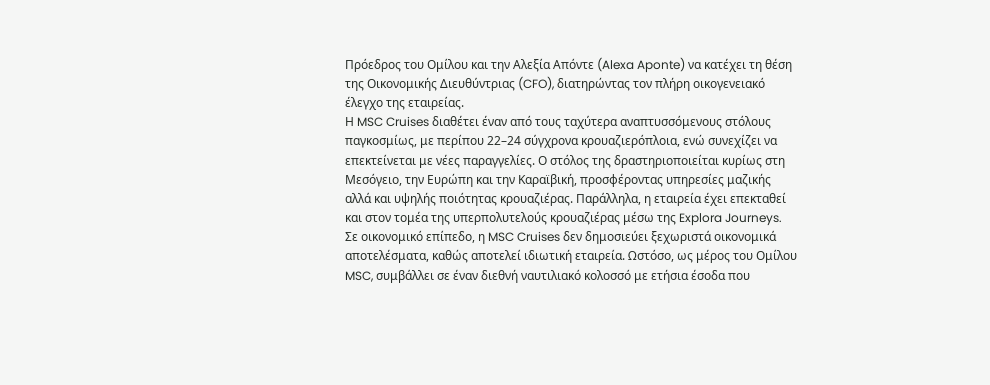Πρόεδρος του Ομίλου και την Αλεξία Απόντε (Alexa Aponte) να κατέχει τη θέση της Οικονομικής Διευθύντριας (CFO), διατηρώντας τον πλήρη οικογενειακό έλεγχο της εταιρείας.
Η MSC Cruises διαθέτει έναν από τους ταχύτερα αναπτυσσόμενους στόλους παγκοσμίως, με περίπου 22–24 σύγχρονα κρουαζιερόπλοια, ενώ συνεχίζει να επεκτείνεται με νέες παραγγελίες. Ο στόλος της δραστηριοποιείται κυρίως στη Μεσόγειο, την Ευρώπη και την Καραϊβική, προσφέροντας υπηρεσίες μαζικής αλλά και υψηλής ποιότητας κρουαζιέρας. Παράλληλα, η εταιρεία έχει επεκταθεί και στον τομέα της υπερπολυτελούς κρουαζιέρας μέσω της Explora Journeys.
Σε οικονομικό επίπεδο, η MSC Cruises δεν δημοσιεύει ξεχωριστά οικονομικά αποτελέσματα, καθώς αποτελεί ιδιωτική εταιρεία. Ωστόσο, ως μέρος του Ομίλου MSC, συμβάλλει σε έναν διεθνή ναυτιλιακό κολοσσό με ετήσια έσοδα που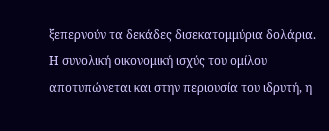ξεπερνούν τα δεκάδες δισεκατομμύρια δολάρια. Η συνολική οικονομική ισχύς του ομίλου αποτυπώνεται και στην περιουσία του ιδρυτή, η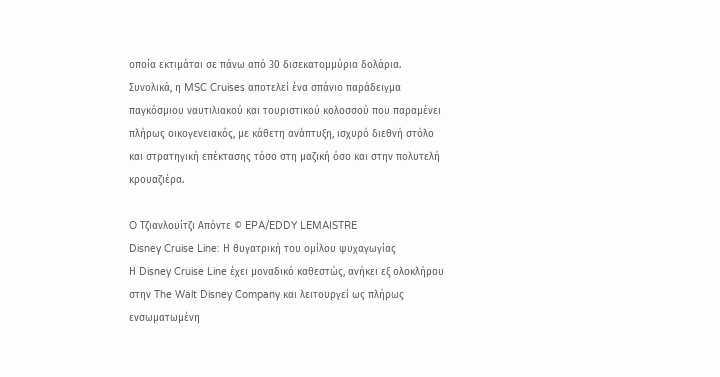οποία εκτιμάται σε πάνω από 30 δισεκατομμύρια δολάρια.
Συνολικά, η MSC Cruises αποτελεί ένα σπάνιο παράδειγμα παγκόσμιου ναυτιλιακού και τουριστικού κολοσσού που παραμένει πλήρως οικογενειακός, με κάθετη ανάπτυξη, ισχυρό διεθνή στόλο και στρατηγική επέκτασης τόσο στη μαζική όσο και στην πολυτελή κρουαζιέρα.

O Τζιανλουίτζι Απόντε © EPA/EDDY LEMAISTRE
Disney Cruise Line: Η θυγατρική του ομίλου ψυχαγωγίας
Η Disney Cruise Line έχει μοναδικό καθεστώς, ανήκει εξ ολοκλήρου στην The Walt Disney Company και λειτουργεί ως πλήρως ενσωματωμένη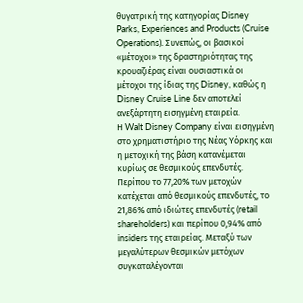θυγατρική της κατηγορίας Disney Parks, Experiences and Products (Cruise Operations). Συνεπώς, οι βασικοί «μέτοχοι» της δραστηριότητας της κρουαζιέρας είναι ουσιαστικά οι μέτοχοι της ίδιας της Disney, καθώς η Disney Cruise Line δεν αποτελεί ανεξάρτητη εισηγμένη εταιρεία.
Η Walt Disney Company είναι εισηγμένη στο χρηματιστήριο της Νέας Υόρκης και η μετοχική της βάση κατανέμεται κυρίως σε θεσμικούς επενδυτές. Περίπου το 77,20% των μετοχών κατέχεται από θεσμικούς επενδυτές, το 21,86% από ιδιώτες επενδυτές (retail shareholders) και περίπου 0,94% από insiders της εταιρείας. Μεταξύ των μεγαλύτερων θεσμικών μετόχων συγκαταλέγονται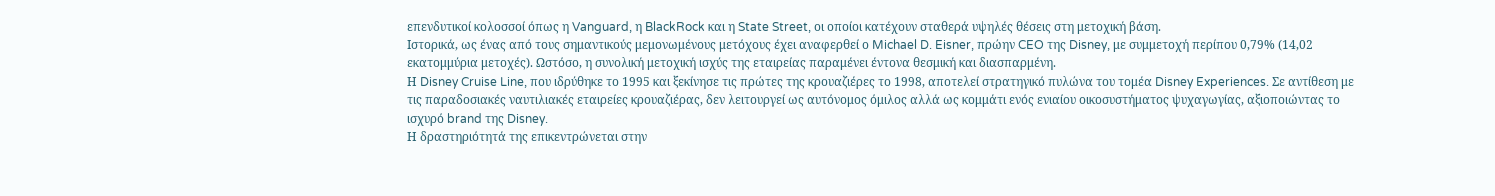επενδυτικοί κολοσσοί όπως η Vanguard, η BlackRock και η State Street, οι οποίοι κατέχουν σταθερά υψηλές θέσεις στη μετοχική βάση.
Ιστορικά, ως ένας από τους σημαντικούς μεμονωμένους μετόχους έχει αναφερθεί ο Michael D. Eisner, πρώην CEO της Disney, με συμμετοχή περίπου 0,79% (14,02 εκατομμύρια μετοχές). Ωστόσο, η συνολική μετοχική ισχύς της εταιρείας παραμένει έντονα θεσμική και διασπαρμένη.
Η Disney Cruise Line, που ιδρύθηκε το 1995 και ξεκίνησε τις πρώτες της κρουαζιέρες το 1998, αποτελεί στρατηγικό πυλώνα του τομέα Disney Experiences. Σε αντίθεση με τις παραδοσιακές ναυτιλιακές εταιρείες κρουαζιέρας, δεν λειτουργεί ως αυτόνομος όμιλος αλλά ως κομμάτι ενός ενιαίου οικοσυστήματος ψυχαγωγίας, αξιοποιώντας το ισχυρό brand της Disney.
Η δραστηριότητά της επικεντρώνεται στην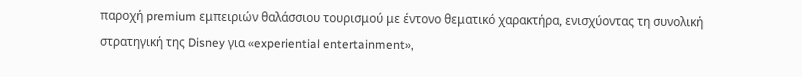παροχή premium εμπειριών θαλάσσιου τουρισμού με έντονο θεματικό χαρακτήρα, ενισχύοντας τη συνολική στρατηγική της Disney για «experiential entertainment»,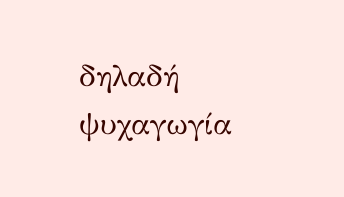δηλαδή ψυχαγωγία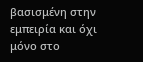βασισμένη στην εμπειρία και όχι μόνο στο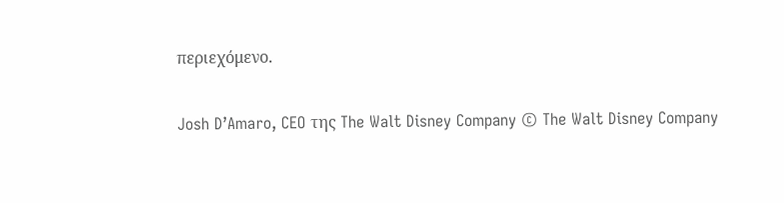περιεχόμενο.

Josh D’Amaro, CEO της The Walt Disney Company © The Walt Disney Company